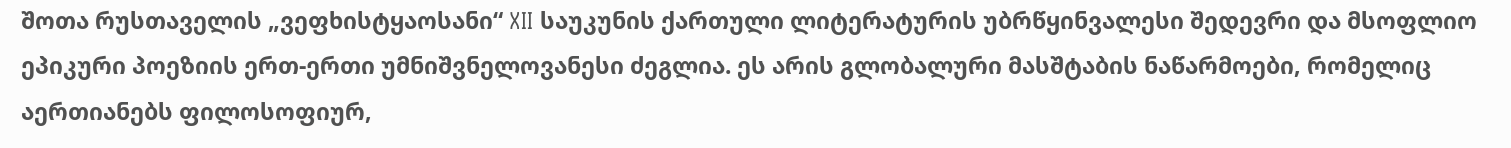შოთა რუსთაველის „ვეფხისტყაოსანი“ XII საუკუნის ქართული ლიტერატურის უბრწყინვალესი შედევრი და მსოფლიო ეპიკური პოეზიის ერთ-ერთი უმნიშვნელოვანესი ძეგლია. ეს არის გლობალური მასშტაბის ნაწარმოები, რომელიც აერთიანებს ფილოსოფიურ,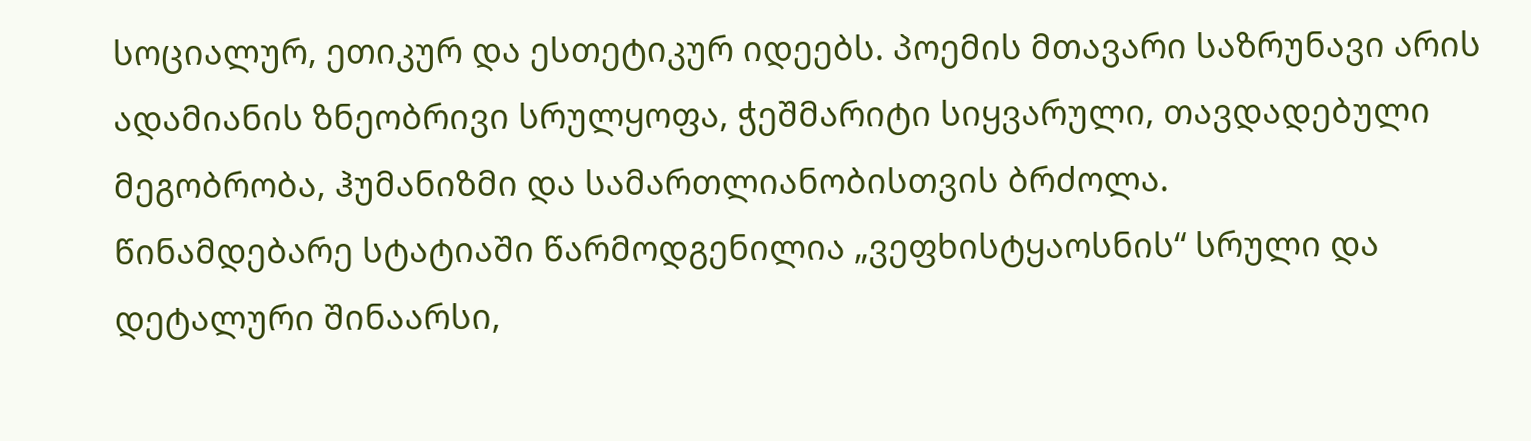სოციალურ, ეთიკურ და ესთეტიკურ იდეებს. პოემის მთავარი საზრუნავი არის ადამიანის ზნეობრივი სრულყოფა, ჭეშმარიტი სიყვარული, თავდადებული მეგობრობა, ჰუმანიზმი და სამართლიანობისთვის ბრძოლა.
წინამდებარე სტატიაში წარმოდგენილია „ვეფხისტყაოსნის“ სრული და დეტალური შინაარსი,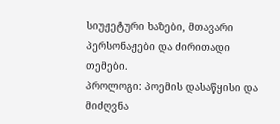სიუჟეტური ხაზები, მთავარი პერსონაჟები და ძირითადი თემები.
პროლოგი: პოემის დასაწყისი და მიძღვნა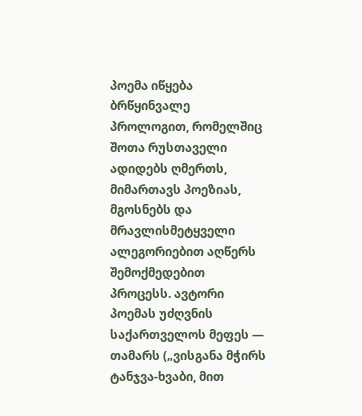პოემა იწყება ბრწყინვალე პროლოგით, რომელშიც შოთა რუსთაველი ადიდებს ღმერთს, მიმართავს პოეზიას, მგოსნებს და მრავლისმეტყველი ალეგორიებით აღწერს შემოქმედებით პროცესს. ავტორი პოემას უძღვნის საქართველოს მეფეს — თამარს („ვისგანა მჭირს ტანჯვა-ხვაბი, მით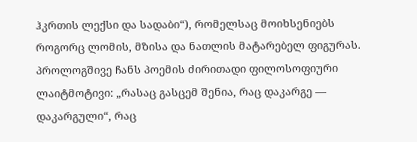ჰკრთის ლექსი და სადაბი“), რომელსაც მოიხსენიებს როგორც ლომის, მზისა და ნათლის მატარებელ ფიგურას. პროლოგშივე ჩანს პოემის ძირითადი ფილოსოფიური ლაიტმოტივი: „რასაც გასცემ შენია, რაც დაკარგე — დაკარგული“, რაც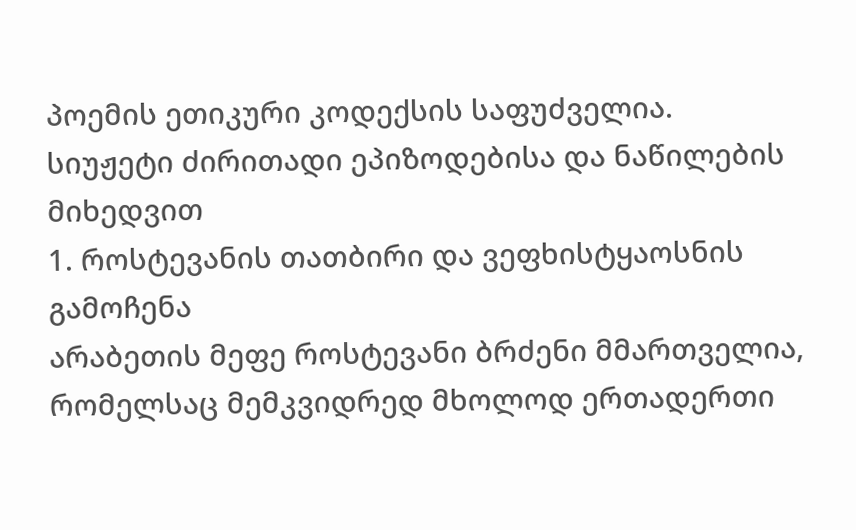პოემის ეთიკური კოდექსის საფუძველია.
სიუჟეტი ძირითადი ეპიზოდებისა და ნაწილების მიხედვით
1. როსტევანის თათბირი და ვეფხისტყაოსნის გამოჩენა
არაბეთის მეფე როსტევანი ბრძენი მმართველია, რომელსაც მემკვიდრედ მხოლოდ ერთადერთი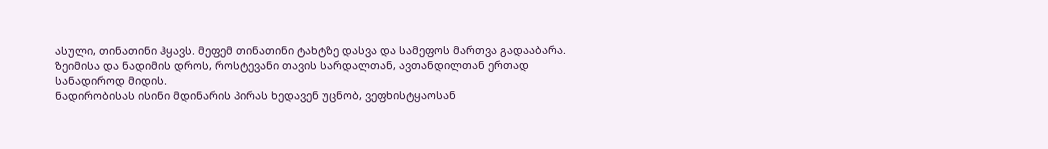ასული, თინათინი ჰყავს. მეფემ თინათინი ტახტზე დასვა და სამეფოს მართვა გადააბარა. ზეიმისა და ნადიმის დროს, როსტევანი თავის სარდალთან, ავთანდილთან ერთად სანადიროდ მიდის.
ნადირობისას ისინი მდინარის პირას ხედავენ უცნობ, ვეფხისტყაოსან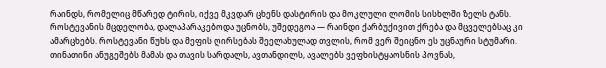რაინდს, რომელიც მწარედ ტირის, იქვე მკვდარ ცხენს დასტირის და მოკლული ლომის სისხლში ზელს ტანს. როსტევანის მცდელობა, დალაპარაკებოდა უცნობს, უშედეგოა — რაინდი ქარბუქივით ქრება და მცველებსაც კი ამარცხებს. როსტევანი წუხს და მეფის ღირსებას შეელახულად თვლის, რომ ვერ შეიცნო ეს უცნაური სტუმარი. თინათინი ანუგეშებს მამას და თავის სარდალს, ავთანდილს, ავალებს ვეფხისტყაოსნის პოვნას,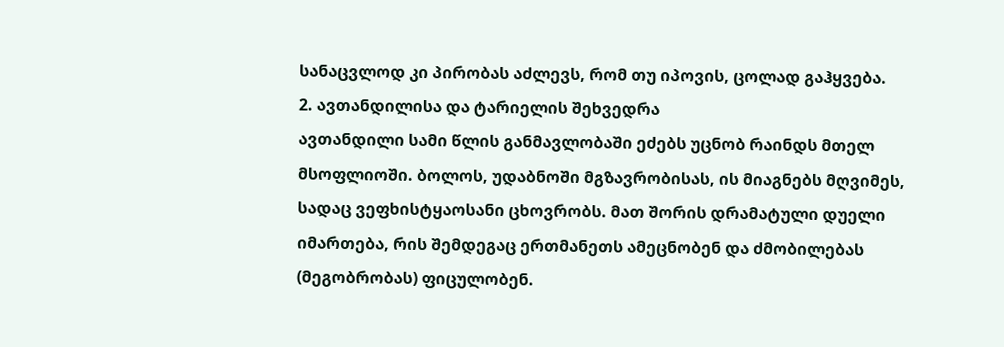სანაცვლოდ კი პირობას აძლევს, რომ თუ იპოვის, ცოლად გაჰყვება.
2. ავთანდილისა და ტარიელის შეხვედრა
ავთანდილი სამი წლის განმავლობაში ეძებს უცნობ რაინდს მთელ მსოფლიოში. ბოლოს, უდაბნოში მგზავრობისას, ის მიაგნებს მღვიმეს, სადაც ვეფხისტყაოსანი ცხოვრობს. მათ შორის დრამატული დუელი იმართება, რის შემდეგაც ერთმანეთს ამეცნობენ და ძმობილებას (მეგობრობას) ფიცულობენ.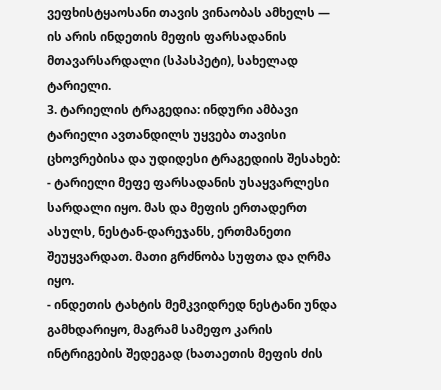ვეფხისტყაოსანი თავის ვინაობას ამხელს — ის არის ინდეთის მეფის ფარსადანის მთავარსარდალი (სპასპეტი), სახელად ტარიელი.
3. ტარიელის ტრაგედია: ინდური ამბავი
ტარიელი ავთანდილს უყვება თავისი ცხოვრებისა და უდიდესი ტრაგედიის შესახებ:
- ტარიელი მეფე ფარსადანის უსაყვარლესი სარდალი იყო. მას და მეფის ერთადერთ ასულს, ნესტან-დარეჯანს, ერთმანეთი შეუყვარდათ. მათი გრძნობა სუფთა და ღრმა იყო.
- ინდეთის ტახტის მემკვიდრედ ნესტანი უნდა გამხდარიყო, მაგრამ სამეფო კარის ინტრიგების შედეგად (ხათაეთის მეფის ძის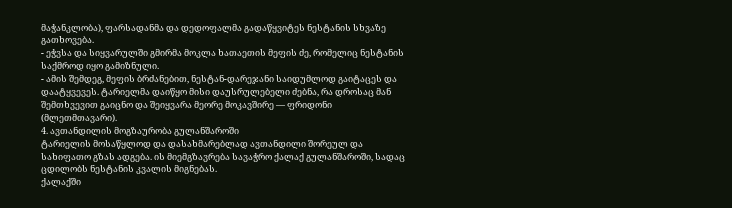მაჭანკლობა), ფარსადანმა და დედოფალმა გადაწყვიტეს ნესტანის სხვაზე გათხოვება.
- ეჭვსა და სიყვარულში გმირმა მოკლა ხათაეთის მეფის ძე, რომელიც ნესტანის საქმროდ იყო გამიზნული.
- ამის შემდეგ, მეფის ბრძანებით, ნესტან-დარეჯანი საიდუმლოდ გაიტაცეს და დაატყვევეს. ტარიელმა დაიწყო მისი დაუსრულებელი ძებნა, რა დროსაც მან შემთხვევით გაიცნო და შეიყვარა მეორე მოკავშირე — ფრიდონი (მლეთმთავარი).
4. ავთანდილის მოგზაურობა გულანშაროში
ტარიელის მოსაწყლოდ და დასახმარებლად ავთანდილი შორეულ და სახიფათო გზას ადგება. ის მიემგზავრება სავაჭრო ქალაქ გულანშაროში, სადაც ცდილობს ნესტანის კვალის მიგნებას.
ქალაქში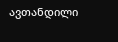ავთანდილი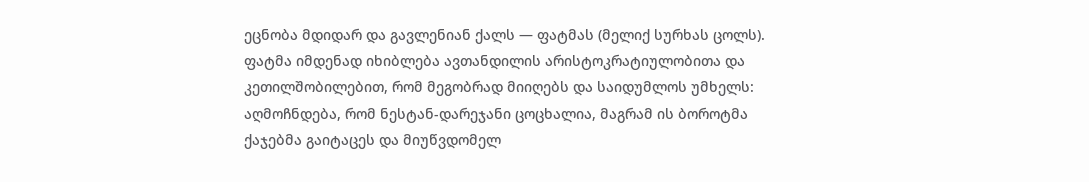ეცნობა მდიდარ და გავლენიან ქალს — ფატმას (მელიქ სურხას ცოლს). ფატმა იმდენად იხიბლება ავთანდილის არისტოკრატიულობითა და კეთილშობილებით, რომ მეგობრად მიიღებს და საიდუმლოს უმხელს: აღმოჩნდება, რომ ნესტან-დარეჯანი ცოცხალია, მაგრამ ის ბოროტმა ქაჯებმა გაიტაცეს და მიუწვდომელ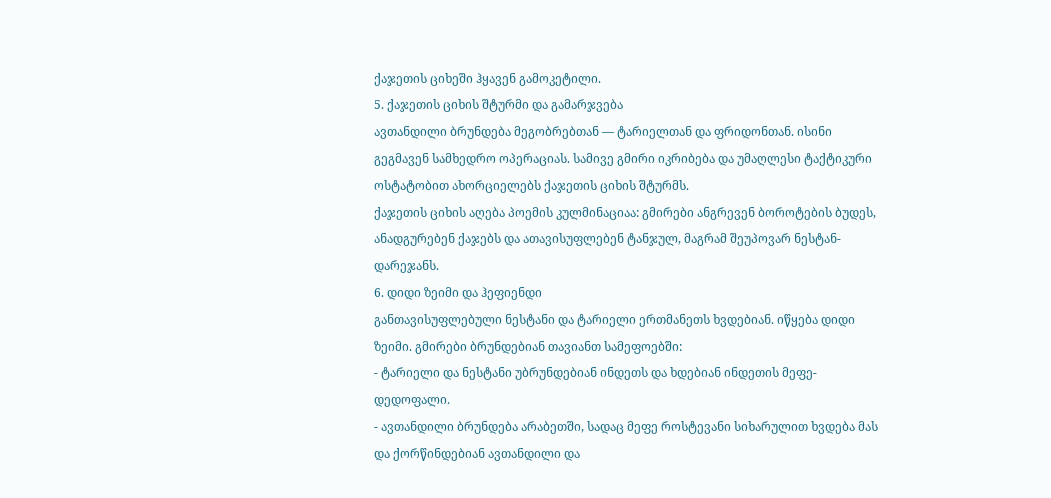ქაჯეთის ციხეში ჰყავენ გამოკეტილი.
5. ქაჯეთის ციხის შტურმი და გამარჯვება
ავთანდილი ბრუნდება მეგობრებთან — ტარიელთან და ფრიდონთან. ისინი გეგმავენ სამხედრო ოპერაციას. სამივე გმირი იკრიბება და უმაღლესი ტაქტიკური ოსტატობით ახორციელებს ქაჯეთის ციხის შტურმს.
ქაჯეთის ციხის აღება პოემის კულმინაციაა: გმირები ანგრევენ ბოროტების ბუდეს, ანადგურებენ ქაჯებს და ათავისუფლებენ ტანჯულ, მაგრამ შეუპოვარ ნესტან-დარეჯანს.
6. დიდი ზეიმი და ჰეფიენდი
განთავისუფლებული ნესტანი და ტარიელი ერთმანეთს ხვდებიან. იწყება დიდი ზეიმი. გმირები ბრუნდებიან თავიანთ სამეფოებში:
- ტარიელი და ნესტანი უბრუნდებიან ინდეთს და ხდებიან ინდეთის მეფე-დედოფალი.
- ავთანდილი ბრუნდება არაბეთში, სადაც მეფე როსტევანი სიხარულით ხვდება მას და ქორწინდებიან ავთანდილი და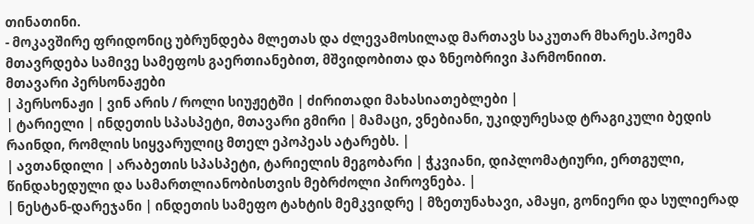თინათინი.
- მოკავშირე ფრიდონიც უბრუნდება მლეთას და ძლევამოსილად მართავს საკუთარ მხარეს.პოემა მთავრდება სამივე სამეფოს გაერთიანებით, მშვიდობითა და ზნეობრივი ჰარმონიით.
მთავარი პერსონაჟები
| პერსონაჟი | ვინ არის / როლი სიუჟეტში | ძირითადი მახასიათებლები |
| ტარიელი | ინდეთის სპასპეტი, მთავარი გმირი | მამაცი, ვნებიანი, უკიდურესად ტრაგიკული ბედის რაინდი, რომლის სიყვარულიც მთელ ეპოპეას ატარებს. |
| ავთანდილი | არაბეთის სპასპეტი, ტარიელის მეგობარი | ჭკვიანი, დიპლომატიური, ერთგული, წინდახედული და სამართლიანობისთვის მებრძოლი პიროვნება. |
| ნესტან-დარეჯანი | ინდეთის სამეფო ტახტის მემკვიდრე | მზეთუნახავი, ამაყი, გონიერი და სულიერად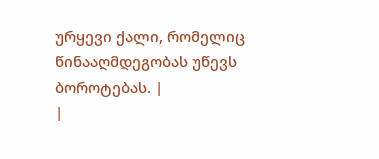ურყევი ქალი, რომელიც წინააღმდეგობას უწევს ბოროტებას. |
|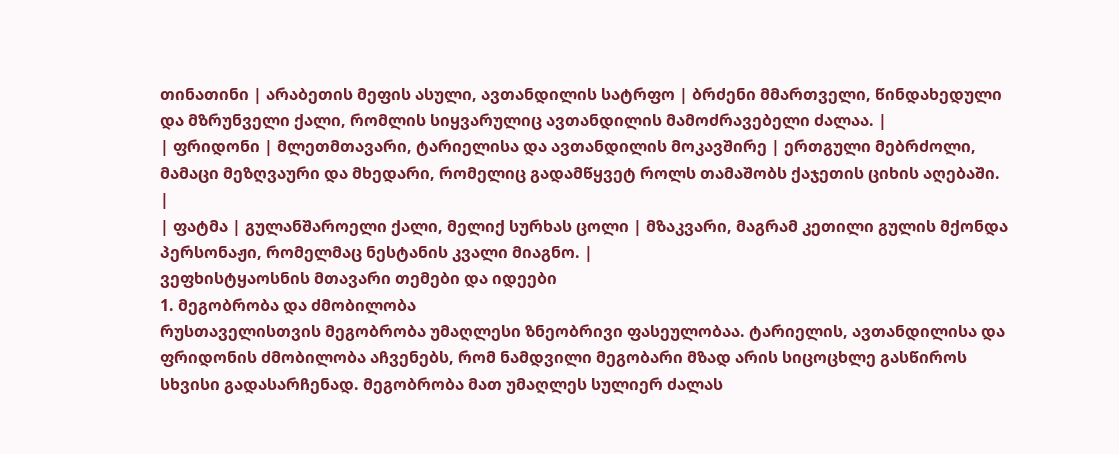თინათინი | არაბეთის მეფის ასული, ავთანდილის სატრფო | ბრძენი მმართველი, წინდახედული და მზრუნველი ქალი, რომლის სიყვარულიც ავთანდილის მამოძრავებელი ძალაა. |
| ფრიდონი | მლეთმთავარი, ტარიელისა და ავთანდილის მოკავშირე | ერთგული მებრძოლი, მამაცი მეზღვაური და მხედარი, რომელიც გადამწყვეტ როლს თამაშობს ქაჯეთის ციხის აღებაში. |
| ფატმა | გულანშაროელი ქალი, მელიქ სურხას ცოლი | მზაკვარი, მაგრამ კეთილი გულის მქონდა პერსონაჟი, რომელმაც ნესტანის კვალი მიაგნო. |
ვეფხისტყაოსნის მთავარი თემები და იდეები
1. მეგობრობა და ძმობილობა
რუსთაველისთვის მეგობრობა უმაღლესი ზნეობრივი ფასეულობაა. ტარიელის, ავთანდილისა და ფრიდონის ძმობილობა აჩვენებს, რომ ნამდვილი მეგობარი მზად არის სიცოცხლე გასწიროს სხვისი გადასარჩენად. მეგობრობა მათ უმაღლეს სულიერ ძალას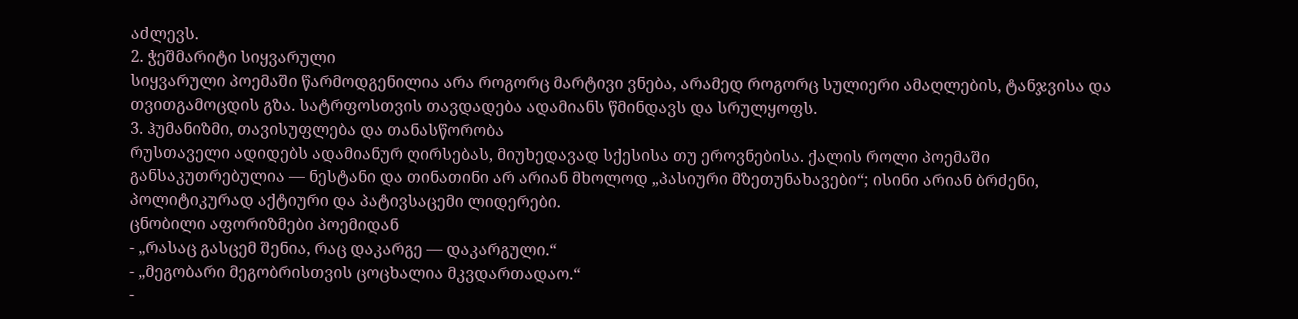აძლევს.
2. ჭეშმარიტი სიყვარული
სიყვარული პოემაში წარმოდგენილია არა როგორც მარტივი ვნება, არამედ როგორც სულიერი ამაღლების, ტანჯვისა და თვითგამოცდის გზა. სატრფოსთვის თავდადება ადამიანს წმინდავს და სრულყოფს.
3. ჰუმანიზმი, თავისუფლება და თანასწორობა
რუსთაველი ადიდებს ადამიანურ ღირსებას, მიუხედავად სქესისა თუ ეროვნებისა. ქალის როლი პოემაში განსაკუთრებულია — ნესტანი და თინათინი არ არიან მხოლოდ „პასიური მზეთუნახავები“; ისინი არიან ბრძენი, პოლიტიკურად აქტიური და პატივსაცემი ლიდერები.
ცნობილი აფორიზმები პოემიდან
- „რასაც გასცემ შენია, რაც დაკარგე — დაკარგული.“
- „მეგობარი მეგობრისთვის ცოცხალია მკვდართადაო.“
-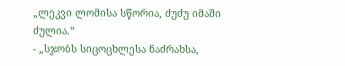„ლეკვი ლომისა სწორია, ძუძუ იმაში ძულია.“
- „სჯობს სიცოცხლესა ნაძრახსა,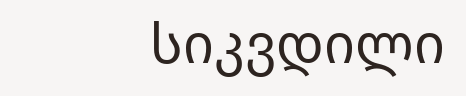სიკვდილი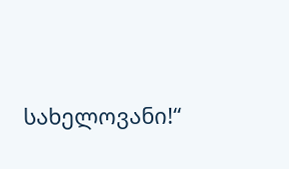სახელოვანი!“